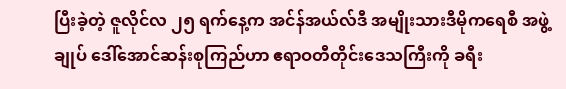ပြီးခဲ့တဲ့ ဇူလိုင်လ ၂၅ ရက်နေ့က အင်န်အယ်လ်ဒီ အမျိုးသားဒီမိုကရေစီ အဖွဲ့ချုပ် ဒေါ်အောင်ဆန်းစုကြည်ဟာ ဧရာဝတီတိုင်းဒေသကြီးကို ခရီး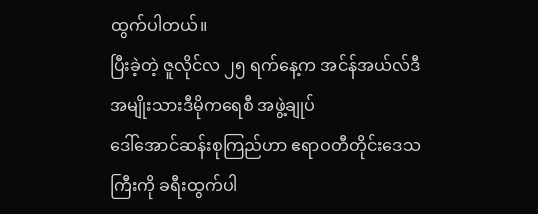ထွက်ပါတယ်။
ပြီးခဲ့တဲ့ ဇူလိုင်လ ၂၅ ရက်နေ့က အင်န်အယ်လ်ဒီ အမျိုးသားဒီမိုကရေစီ အဖွဲ့ချုပ်
ဒေါ်အောင်ဆန်းစုကြည်ဟာ ဧရာဝတီတိုင်းဒေသကြီးကို ခရီးထွက်ပါ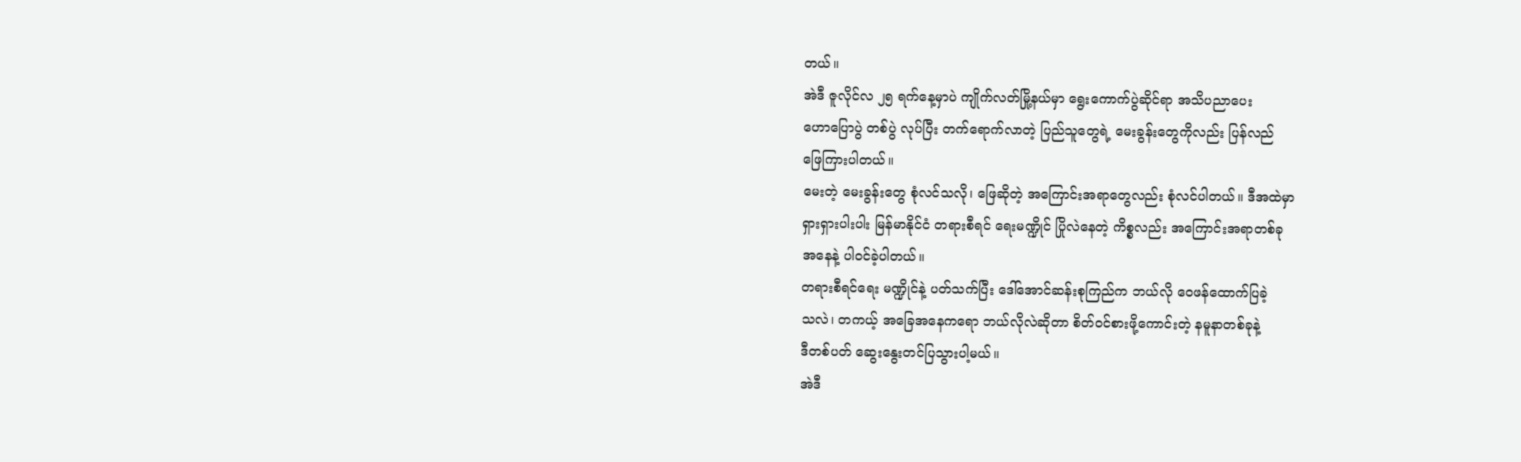တယ်။
အဲဒီ ဇူလိုင်လ ၂၅ ရက်နေ့မှာပဲ ကျိုက်လတ်မြို့နယ်မှာ ရွေးကောက်ပွဲဆိုင်ရာ အသိပညာပေး
ဟောပြောပွဲ တစ်ပွဲ လုပ်ပြီး တက်ရောက်လာတဲ့ ပြည်သူတွေရဲ့ မေးခွန်းတွေကိုလည်း ပြန်လည်
ဖြေကြားပါတယ်။
မေးတဲ့ မေးခွန်းတွေ စုံလင်သလို၊ ဖြေဆိုတဲ့ အကြောင်းအရာတွေလည်း စုံလင်ပါတယ်။ ဒီအထဲမှာ
ရှားရှားပါးပါး မြန်မာနိုင်ငံ တရားစီရင် ရေးမဏ္ဍိုင် ပြိုလဲနေတဲ့ ကိစ္စလည်း အကြောင်းအရာတစ်ခု
အနေနဲ့ ပါ၀င်ခဲ့ပါတယ်။
တရားစီရင်ရေး မဏ္ဍိုင်နဲ့ ပတ်သက်ပြီး ဒေါ်အောင်ဆန်းစုကြည်က ဘယ်လို ဝေဖန်ထောက်ပြခဲ့
သလဲ၊ တကယ့် အခြေအနေကရော ဘယ်လိုလဲဆိုတာ စိတ်ဝင်စားဖို့ကောင်းတဲ့ နမူနာတစ်ခုနဲ့
ဒီတစ်ပတ် ဆွေးနွေးတင်ပြသွားပါ့မယ်။
အဲဒီ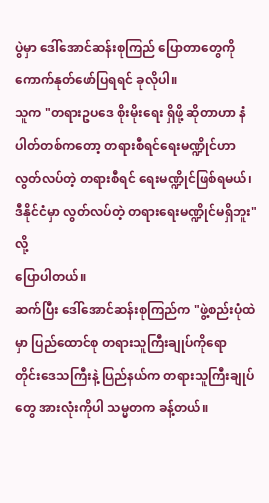ပွဲမှာ ဒေါ်အောင်ဆန်းစုကြည် ပြောတာတွေကို ကောက်နုတ်ဖော်ပြရရင် ခုလိုပါ။
သူက "တရားဥပဒေ စိုးမိုးရေး ရှိဖို့ ဆိုတာဟာ နံပါတ်တစ်ကတော့ တရားစီရင်ရေးမဏ္ဍိုင်ဟာ
လွတ်လပ်တဲ့ တရားစီရင် ရေးမဏ္ဍိုင်ဖြစ်ရမယ်၊ ဒီနိုင်ငံမှာ လွတ်လပ်တဲ့ တရားရေးမဏ္ဍိုင်မရှိဘူး"လို့
ပြောပါတယ်။
ဆက်ပြီး ဒေါ်အောင်ဆန်းစုကြည်က "ဖွဲ့စည်းပုံထဲမှာ ပြည်ထောင်စု တရားသူကြီးချုပ်ကိုရော
တိုင်းဒေသကြီးနဲ့ ပြည်နယ်က တရားသူကြီးချုပ်တွေ အားလုံးကိုပါ သမ္မတက ခန့်တယ်။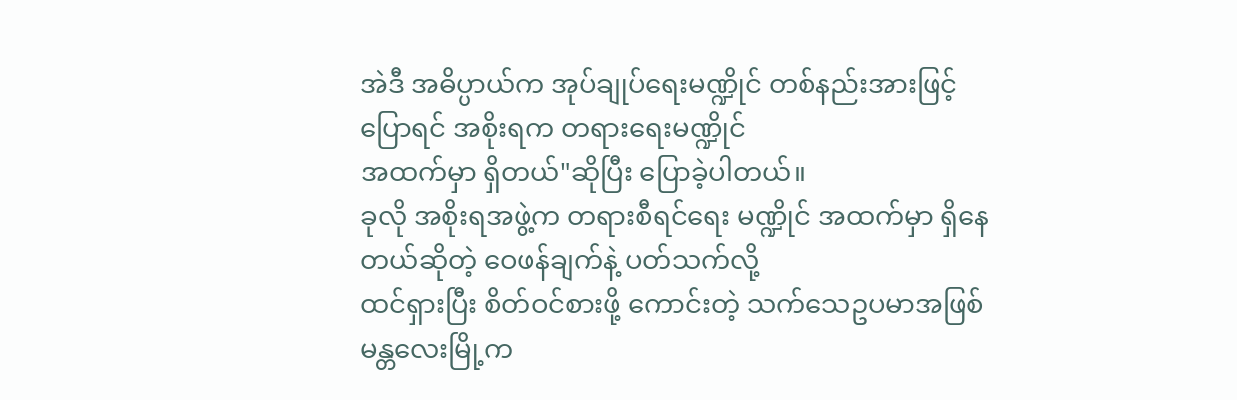အဲဒီ အဓိပ္ပာယ်က အုပ်ချုပ်ရေးမဏ္ဍိုင် တစ်နည်းအားဖြင့် ပြောရင် အစိုးရက တရားရေးမဏ္ဍိုင်
အထက်မှာ ရှိတယ်"ဆိုပြီး ပြောခဲ့ပါတယ်။
ခုလို အစိုးရအဖွဲ့က တရားစီရင်ရေး မဏ္ဍိုင် အထက်မှာ ရှိနေတယ်ဆိုတဲ့ ဝေဖန်ချက်နဲ့ ပတ်သက်လို့
ထင်ရှားပြီး စိတ်ဝင်စားဖို့ ကောင်းတဲ့ သက်သေဥပမာအဖြစ် မန္တလေးမြို့က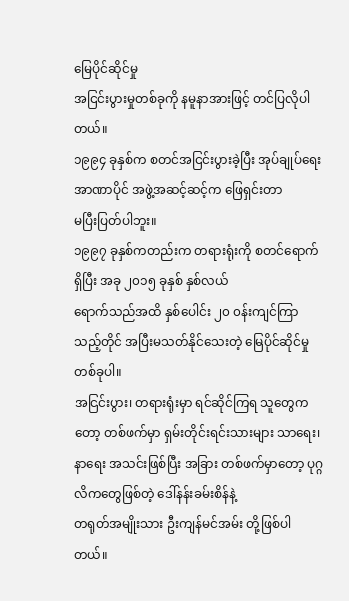မြေပိုင်ဆိုင်မှု
အငြင်းပွားမှုတစ်ခုကို နမူနာအားဖြင့် တင်ပြလိုပါတယ်။
၁၉၉၄ ခုနှစ်က စတင်အငြင်းပွားခဲ့ပြီး အုပ်ချုပ်ရေး အာဏာပိုင် အဖွဲ့အဆင့်ဆင့်က ဖြေရှင်းတာ
မပြီးပြတ်ပါဘူး။
၁၉၉၇ ခုနှစ်ကတည်းက တရားရုံးကို စတင်ရောက်ရှိပြီး အခု ၂၀၁၅ ခုနှစ် နှစ်လယ်
ရောက်သည်အထိ နှစ်ပေါင်း ၂၀ ၀န်းကျင်ကြာသည့်တိုင် အပြီးမသတ်နိုင်သေးတဲ့ မြေပိုင်ဆိုင်မှု
တစ်ခုပါ။
အငြင်းပွား၊ တရားရုံးမှာ ရင်ဆိုင်ကြရ သူတွေကတော့ တစ်ဖက်မှာ ရှမ်းတိုင်းရင်းသားများ သာရေး၊
နာရေး အသင်းဖြစ်ပြီး အခြား တစ်ဖက်မှာတော့ ပုဂ္ဂလိကတွေဖြစ်တဲ့ ဒေါ်နန်းခမ်းစိန်နဲ့
တရုတ်အမျိုးသား ဦးကျန်မင်အမ်း တို့ဖြစ်ပါတယ်။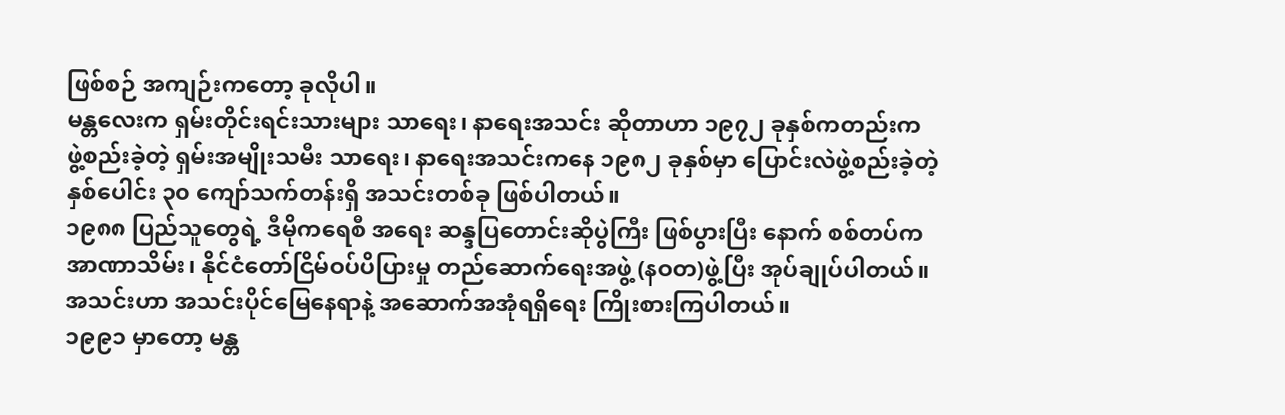ဖြစ်စဉ် အကျဉ်းကတော့ ခုလိုပါ။
မန္တလေးက ရှမ်းတိုင်းရင်းသားများ သာရေး၊ နာရေးအသင်း ဆိုတာဟာ ၁၉၇၂ ခုနှစ်ကတည်းက
ဖွဲ့စည်းခဲ့တဲ့ ရှမ်းအမျိုးသမီး သာရေး၊ နာရေးအသင်းကနေ ၁၉၈၂ ခုနှစ်မှာ ပြောင်းလဲဖွဲ့စည်းခဲ့တဲ့
နှစ်ပေါင်း ၃၀ ကျော်သက်တန်းရှိ အသင်းတစ်ခု ဖြစ်ပါတယ်။
၁၉၈၈ ပြည်သူတွေရဲ့ ဒီမိုကရေစီ အရေး ဆန္ဒပြတောင်းဆိုပွဲကြီး ဖြစ်ပွားပြီး နောက် စစ်တပ်က
အာဏာသိမ်း၊ နိုင်ငံတော်ငြိမ်ဝပ်ပိပြားမှု တည်ဆောက်ရေးအဖွဲ့ (နဝတ)ဖွဲ့ပြီး အုပ်ချုပ်ပါတယ်။
အသင်းဟာ အသင်းပိုင်မြေနေရာနဲ့ အဆောက်အအုံရရှိရေး ကြိုးစားကြပါတယ်။
၁၉၉၁ မှာတော့ မန္တ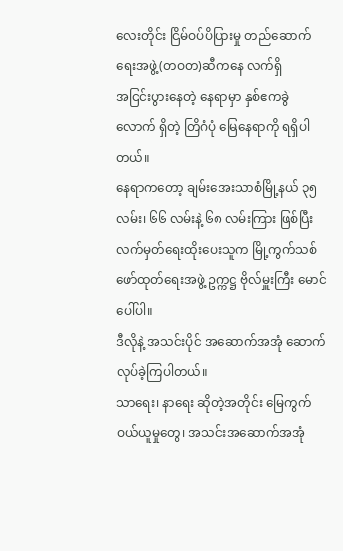လေးတိုင်း ငြိမ်ဝပ်ပိပြားမှု တည်ဆောက်ရေးအဖွဲ့(တဝတ)ဆီကနေ လက်ရှိ
အငြင်းပွားနေတဲ့ နေရာမှာ နှစ်ဧကခွဲလောက် ရှိတဲ့ တြိဂံပုံ မြေနေရာကို ရရှိပါတယ်။
နေရာကတော့ ချမ်းအေးသာစံမြို့နယ် ၃၅ လမ်း၊ ၆၆ လမ်းနဲ့ ၆၈ လမ်းကြား ဖြစ်ပြီး
လက်မှတ်ရေးထိုးပေးသူက မြို့ကွက်သစ် ဖော်ထုတ်ရေးအဖွဲ့ ဥက္ကဋ္ဌ ဗိုလ်မှူးကြီး မောင်ပေါ်ပါ။
ဒီလိုနဲ့ အသင်းပိုင် အဆောက်အအုံ ဆောက်လုပ်ခဲ့ကြပါတယ်။
သာရေး၊ နာရေး ဆိုတဲ့အတိုင်း မြေကွက်ဝယ်ယူမှုတွေ၊ အသင်းအဆောက်အအုံ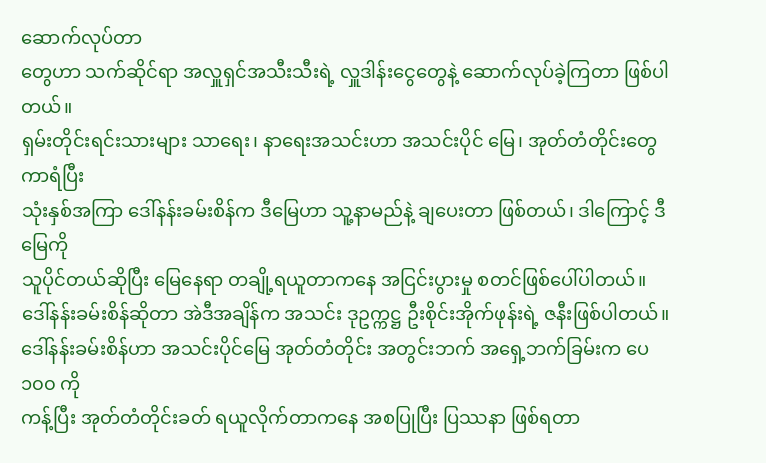ဆောက်လုပ်တာ
တွေဟာ သက်ဆိုင်ရာ အလှူရှင်အသီးသီးရဲ့ လှူဒါန်းငွေတွေနဲ့ ဆောက်လုပ်ခဲ့ကြတာ ဖြစ်ပါတယ်။
ရှမ်းတိုင်းရင်းသားများ သာရေး၊ နာရေးအသင်းဟာ အသင်းပိုင် မြေ၊ အုတ်တံတိုင်းတွေ ကာရံပြီး
သုံးနှစ်အကြာ ဒေါ်နန်းခမ်းစိန်က ဒီမြေဟာ သူ့နာမည်နဲ့ ချပေးတာ ဖြစ်တယ်၊ ဒါကြောင့် ဒီမြေကို
သူပိုင်တယ်ဆိုပြီး မြေနေရာ တချို့ရယူတာကနေ အငြင်းပွားမှု စတင်ဖြစ်ပေါ်ပါတယ်။
ဒေါ်နန်းခမ်းစိန်ဆိုတာ အဲဒီအချိန်က အသင်း ဒုဥက္ကဋ္ဌ ဦးစိုင်းအိုက်ဖုန်းရဲ့ ဇနီးဖြစ်ပါတယ်။
ဒေါ်နန်းခမ်းစိန်ဟာ အသင်းပိုင်မြေ အုတ်တံတိုင်း အတွင်းဘက် အရှေ့ဘက်ခြမ်းက ပေ ၁၀၀ ကို
ကန့်ပြီး အုတ်တံတိုင်းခတ် ရယူလိုက်တာကနေ အစပြုပြီး ပြဿနာ ဖြစ်ရတာ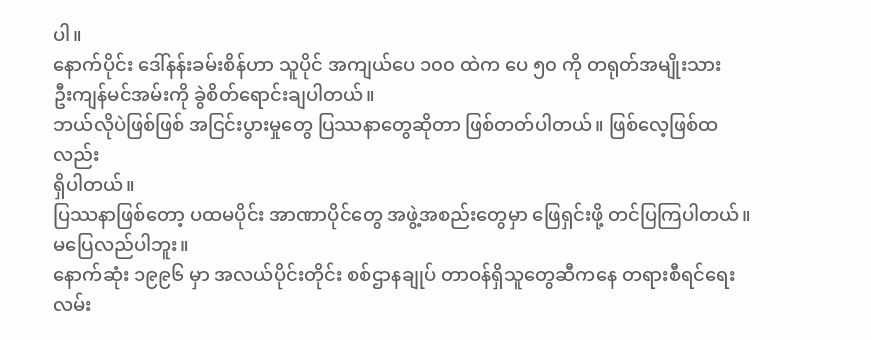ပါ။
နောက်ပိုင်း ဒေါ်နန်းခမ်းစိန်ဟာ သူပိုင် အကျယ်ပေ ၁၀၀ ထဲက ပေ ၅၀ ကို တရုတ်အမျိုးသား
ဦးကျန်မင်အမ်းကို ခွဲစိတ်ရောင်းချပါတယ်။
ဘယ်လိုပဲဖြစ်ဖြစ် အငြင်းပွားမှုတွေ ပြဿနာတွေဆိုတာ ဖြစ်တတ်ပါတယ်။ ဖြစ်လေ့ဖြစ်ထလည်း
ရှိပါတယ်။
ပြဿနာဖြစ်တော့ ပထမပိုင်း အာဏာပိုင်တွေ အဖွဲ့အစည်းတွေမှာ ဖြေရှင်းဖို့ တင်ပြကြပါတယ်။
မပြေလည်ပါဘူး။
နောက်ဆုံး ၁၉၉၆ မှာ အလယ်ပိုင်းတိုင်း စစ်ဌာနချုပ် တာဝန်ရှိသူတွေဆီကနေ တရားစီရင်ရေး
လမ်း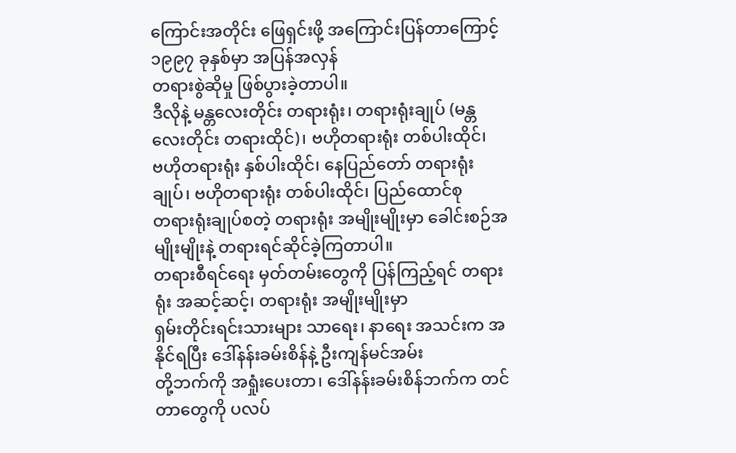ကြောင်းအတိုင်း ဖြေရှင်းဖို့ အကြောင်းပြန်တာကြောင့် ၁၉၉၇ ခုနှစ်မှာ အပြန်အလှန်
တရားစွဲဆိုမှု ဖြစ်ပွားခဲ့တာပါ။
ဒီလိုနဲ့ မန္တလေးတိုင်း တရားရုံး၊ တရားရုံးချုပ် (မန္တလေးတိုင်း တရားထိုင်)၊ ဗဟိုတရားရုံး တစ်ပါးထိုင်၊
ဗဟိုတရားရုံး နှစ်ပါးထိုင်၊ နေပြည်တော် တရားရုံးချုပ်၊ ဗဟိုတရားရုံး တစ်ပါးထိုင်၊ ပြည်ထောင်စု
တရားရုံးချုပ်စတဲ့ တရားရုံး အမျိုးမျိုးမှာ ခေါင်းစဉ်အမျိုးမျိုးနဲ့ တရားရင်ဆိုင်ခဲ့ကြတာပါ။
တရားစီရင်ရေး မှတ်တမ်းတွေကို ပြန်ကြည့်ရင် တရားရုံး အဆင့်ဆင့်၊ တရားရုံး အမျိုးမျိုးမှာ
ရှမ်းတိုင်းရင်းသားများ သာရေး၊ နာရေး အသင်းက အနိုင်ရပြီး ဒေါ်နန်းခမ်းစိန်နဲ့ ဦးကျန်မင်အမ်း
တို့ဘက်ကို အရှုံးပေးတာ၊ ဒေါ်နန်းခမ်းစိန်ဘက်က တင်တာတွေကို ပလပ်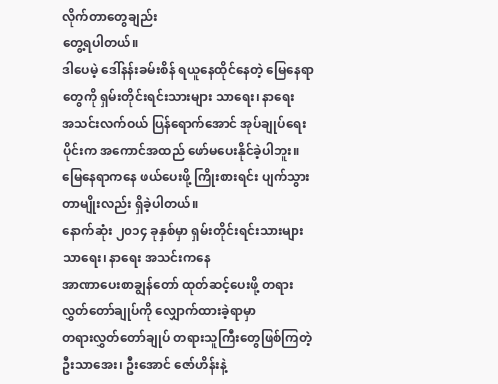လိုက်တာတွေချည်း
တွေ့ရပါတယ်။
ဒါပေမဲ့ ဒေါ်နန်းခမ်းစိန် ရယူနေထိုင်နေတဲ့ မြေနေရာတွေကို ရှမ်းတိုင်းရင်းသားများ သာရေး၊ နာရေး
အသင်းလက်ဝယ် ပြန်ရောက်အောင် အုပ်ချုပ်ရေးပိုင်းက အကောင်အထည် ဖော်မပေးနိုင်ခဲ့ပါဘူး။
မြေနေရာကနေ ဖယ်ပေးဖို့ ကြိုးစားရင်း ပျက်သွားတာမျိုးလည်း ရှိခဲ့ပါတယ်။
နောက်ဆုံး ၂၀၁၄ ခုနှစ်မှာ ရှမ်းတိုင်းရင်းသားများ သာရေး၊ နာရေး အသင်းကနေ
အာဏာပေးစာချွန်တော် ထုတ်ဆင့်ပေးဖို့ တရားလွှတ်တော်ချုပ်ကို လျှောက်ထားခဲ့ရာမှာ
တရားလွှတ်တော်ချုပ် တရားသူကြီးတွေဖြစ်ကြတဲ့ ဦးသာအေး၊ ဦးအောင် ဇော်ဟိန်းနဲ့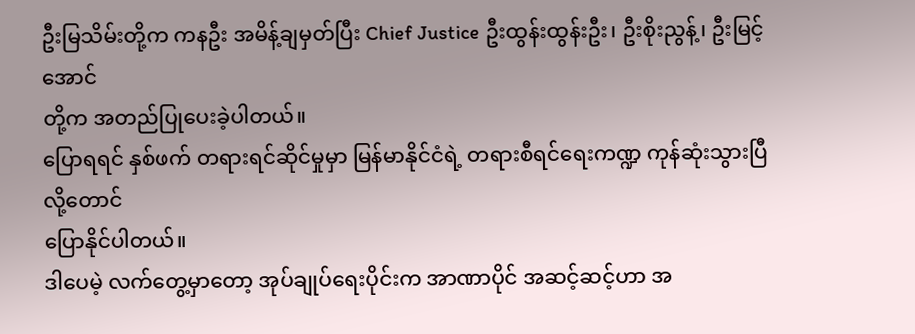ဦးမြသိမ်းတို့က ကနဦး အမိန့်ချမှတ်ပြီး Chief Justice ဦးထွန်းထွန်းဦး၊ ဦးစိုးညွန့်၊ ဦးမြင့်အောင်
တို့က အတည်ပြုပေးခဲ့ပါတယ်။
ပြောရရင် နှစ်ဖက် တရားရင်ဆိုင်မှုမှာ မြန်မာနိုင်ငံရဲ့ တရားစီရင်ရေးကဏ္ဍ ကုန်ဆုံးသွားပြီလို့တောင်
ပြောနိုင်ပါတယ်။
ဒါပေမဲ့ လက်တွေ့မှာတော့ အုပ်ချုပ်ရေးပိုင်းက အာဏာပိုင် အဆင့်ဆင့်ဟာ အ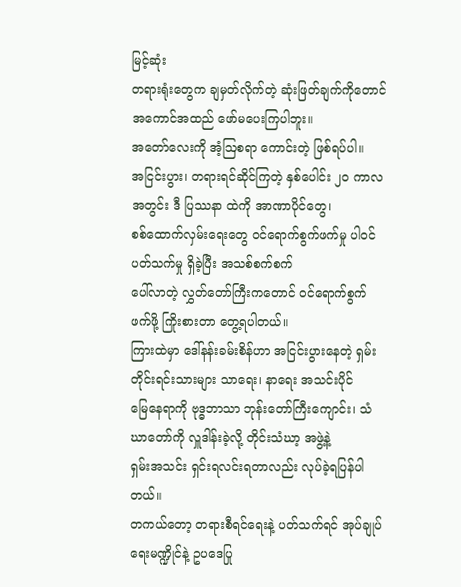မြင့်ဆုံး
တရားရုံးတွေက ချမှတ်လိုက်တဲ့ ဆုံးဖြတ်ချက်ကိုတောင် အကောင်အထည် ဖော်မပေးကြပါဘူး။
အတော်လေးကို အံ့ဩစရာ ကောင်းတဲ့ ဖြစ်ရပ်ပါ။
အငြင်းပွား၊ တရားရင်ဆိုင်ကြတဲ့ နှစ်ပေါင်း ၂၀ ကာလအတွင်း ဒီ ပြဿနာ ထဲကို အာဏာပိုင်တွေ၊
စစ်ထောက်လှမ်းရေးတွေ ၀င်ရောက်စွက်ဖက်မှု ပါ၀င်ပတ်သက်မှု ရှိခဲ့ပြီး အသစ်စက်စက်
ပေါ်လာတဲ့ လွှတ်တော်ကြီးကတောင် ၀င်ရောက်စွက်ဖက်ဖို့ ကြိုးစားတာ တွေ့ရပါတယ်။
ကြားထဲမှာ ဒေါ်နန်းခမ်းစိန်ဟာ အငြင်းပွားနေတဲ့ ရှမ်းတိုင်းရင်းသားများ သာရေး၊ နာရေး အသင်းပိုင်
မြေနေရာကို ဗုဒ္ဓဘာသာ ဘုန်းတော်ကြီးကျောင်း၊ သံဃာတော်ကို လှူဒါန်းခဲ့လို့ တိုင်းသံဃာ့ အဖွဲ့နဲ့
ရှမ်းအသင်း ရှင်းရလင်းရတာလည်း လုပ်ခဲ့ရပြန်ပါတယ်။
တကယ်တော့ တရားစီရင်ရေးနဲ့ ပတ်သက်ရင် အုပ်ချုပ်ရေးမဏ္ဍိုင်နဲ့ ဥပဒေပြု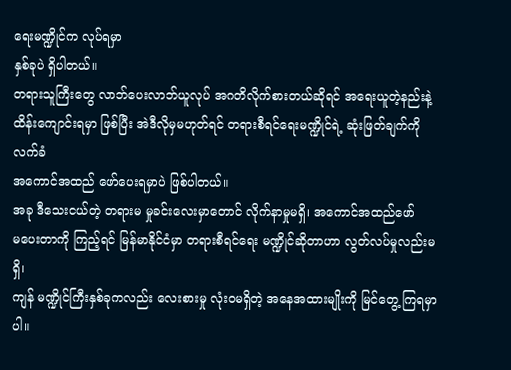ရေးမဏ္ဍိုင်က လုပ်ရမှာ
နှစ်ခုပဲ ရှိပါတယ်။
တရားသူကြီးတွေ လာဘ်ပေးလာဘ်ယူလုပ် အဂတိလိုက်စားတယ်ဆိုရင် အရေးယူတဲ့နည်းနဲ့
ထိန်းကျောင်းရမှာ ဖြစ်ပြီး အဲဒီလိုမှမဟုတ်ရင် တရားစီရင်ရေးမဏ္ဍိုင်ရဲ့ ဆုံးဖြတ်ချက်ကို လက်ခံ
အကောင်အထည် ဖော်ပေးရမှာပဲ ဖြစ်ပါတယ်။
အခု ဒီသေးငယ်တဲ့ တရားမ မှုခင်းလေးမှာတောင် လိုက်နာမှုမရှိ၊ အကောင်အထည်ဖော်
မပေးတာကို ကြည့်ရင် မြန်မာနိုင်ငံမှာ တရားစီရင်ရေး မဏ္ဍိုင်ဆိုတာဟာ လွတ်လပ်မှုလည်းမရှိ၊
ကျန် မဏ္ဍိုင်ကြီးနှစ်ခုကလည်း လေးစားမှု လုံးဝမရှိတဲ့ အနေအထားမျိုးကို မြင်တွေ့ ကြရမှာပါ။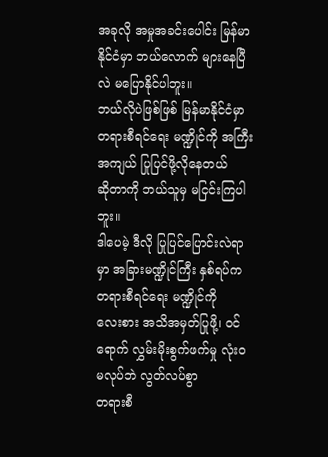အခုလို အမှုအခင်းပေါင်း မြန်မာနိုင်ငံမှာ ဘယ်လောက် များနေပြီလဲ မပြောနိုင်ပါဘူး။
ဘယ်လိုပဲဖြစ်ဖြစ် မြန်မာနိုင်ငံမှာ တရားစီရင်ရေး မဏ္ဍိုင်ကို အကြီးအကျယ် ပြုပြင်ဖို့လိုနေတယ်
ဆိုတာကို ဘယ်သူမှ မငြင်းကြပါဘူး။
ဒါပေမဲ့ ဒီလို ပြုပြင်ပြောင်းလဲရာမှာ အခြားမဏ္ဍိုင်ကြီး နှစ်ရပ်က တရားစီရင်ရေး မဏ္ဍိုင်ကို
လေးစား အသိအမှတ်ပြုဖို့၊ ၀င်ရောက် လွှမ်းမိုးစွက်ဖက်မှု လုံးဝ မလုပ်ဘဲ လွတ်လပ်စွာ
တရားစီ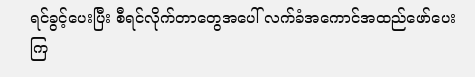ရင်ခွင့်ပေးပြီး စီရင်လိုက်တာတွေအပေါ် လက်ခံအကောင်အထည်ဖော်ပေးကြ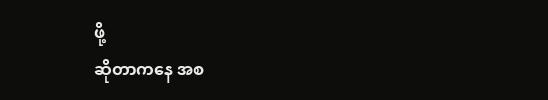ဖို့
ဆိုတာကနေ အစ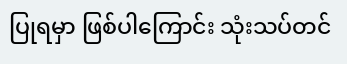ပြုရမှာ ဖြစ်ပါကြောင်း သုံးသပ်တင်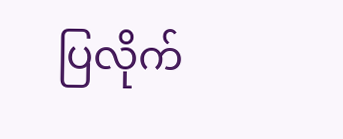ပြလိုက်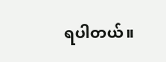ရပါတယ်။